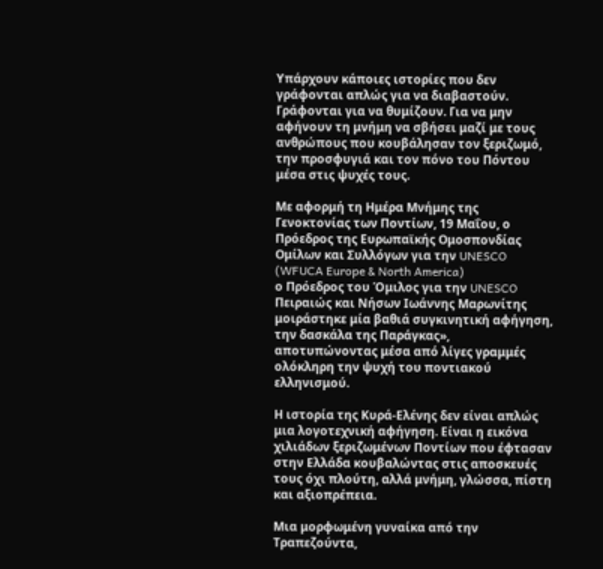Υπάρχουν κάποιες ιστορίες που δεν γράφονται απλώς για να διαβαστούν. Γράφονται για να θυμίζουν. Για να μην αφήνουν τη μνήμη να σβήσει μαζί με τους ανθρώπους που κουβάλησαν τον ξεριζωμό, την προσφυγιά και τον πόνο του Πόντου μέσα στις ψυχές τους.

Με αφορμή τη Ημέρα Μνήμης της Γενοκτονίας των Ποντίων, 19 Μαΐου, ο Πρόεδρος της Ευρωπαϊκής Ομοσπονδίας Ομίλων και Συλλόγων για την UNESCO (WFUCA Europe & North America)
ο Πρόεδρος του Όμιλος για την UNESCO Πειραιώς και Νήσων Ιωάννης Μαρωνίτης μοιράστηκε μία βαθιά συγκινητική αφήγηση, την δασκάλα της Παράγκας», αποτυπώνοντας μέσα από λίγες γραμμές ολόκληρη την ψυχή του ποντιακού ελληνισμού.

Η ιστορία της Κυρά-Ελένης δεν είναι απλώς μια λογοτεχνική αφήγηση. Είναι η εικόνα χιλιάδων ξεριζωμένων Ποντίων που έφτασαν στην Ελλάδα κουβαλώντας στις αποσκευές τους όχι πλούτη, αλλά μνήμη, γλώσσα, πίστη και αξιοπρέπεια.

Μια μορφωμένη γυναίκα από την Τραπεζούντα,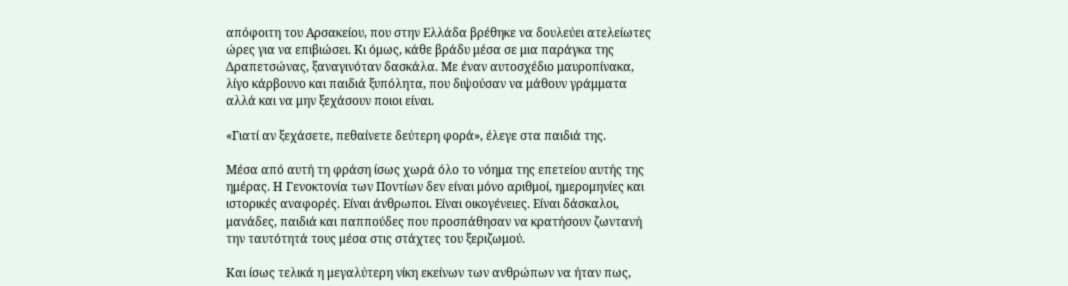απόφοιτη του Αρσακείου, που στην Ελλάδα βρέθηκε να δουλεύει ατελείωτες ώρες για να επιβιώσει. Κι όμως, κάθε βράδυ μέσα σε μια παράγκα της Δραπετσώνας, ξαναγινόταν δασκάλα. Με έναν αυτοσχέδιο μαυροπίνακα, λίγο κάρβουνο και παιδιά ξυπόλητα, που διψούσαν να μάθουν γράμματα αλλά και να μην ξεχάσουν ποιοι είναι.

«Γιατί αν ξεχάσετε, πεθαίνετε δεύτερη φορά», έλεγε στα παιδιά της.

Μέσα από αυτή τη φράση ίσως χωρά όλο το νόημα της επετείου αυτής της ημέρας. Η Γενοκτονία των Ποντίων δεν είναι μόνο αριθμοί, ημερομηνίες και ιστορικές αναφορές. Είναι άνθρωποι. Είναι οικογένειες. Είναι δάσκαλοι, μανάδες, παιδιά και παππούδες που προσπάθησαν να κρατήσουν ζωντανή την ταυτότητά τους μέσα στις στάχτες του ξεριζωμού.

Και ίσως τελικά η μεγαλύτερη νίκη εκείνων των ανθρώπων να ήταν πως,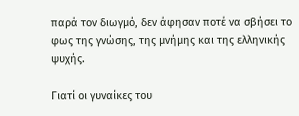παρά τον διωγμό, δεν άφησαν ποτέ να σβήσει το φως της γνώσης, της μνήμης και της ελληνικής ψυχής.

Γιατί οι γυναίκες του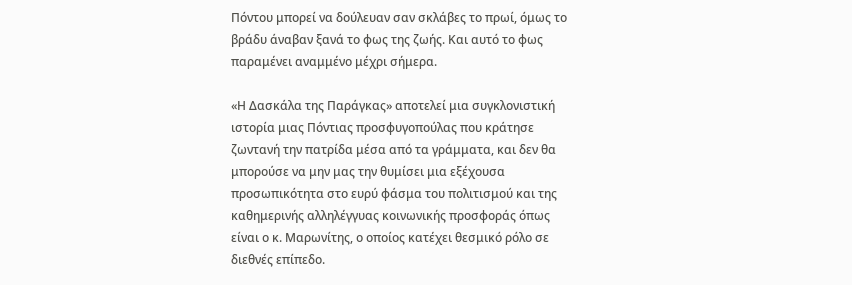Πόντου μπορεί να δούλευαν σαν σκλάβες το πρωί, όμως το βράδυ άναβαν ξανά το φως της ζωής. Και αυτό το φως παραμένει αναμμένο μέχρι σήμερα.

«Η Δασκάλα της Παράγκας» αποτελεί μια συγκλονιστική ιστορία μιας Πόντιας προσφυγοπούλας που κράτησε ζωντανή την πατρίδα μέσα από τα γράμματα, και δεν θα μπορούσε να μην μας την θυμίσει μια εξέχουσα προσωπικότητα στο ευρύ φάσμα του πολιτισμού και της καθημερινής αλληλέγγυας κοινωνικής προσφοράς όπως είναι ο κ. Μαρωνίτης, ο οποίος κατέχει θεσμικό ρόλο σε διεθνές επίπεδο.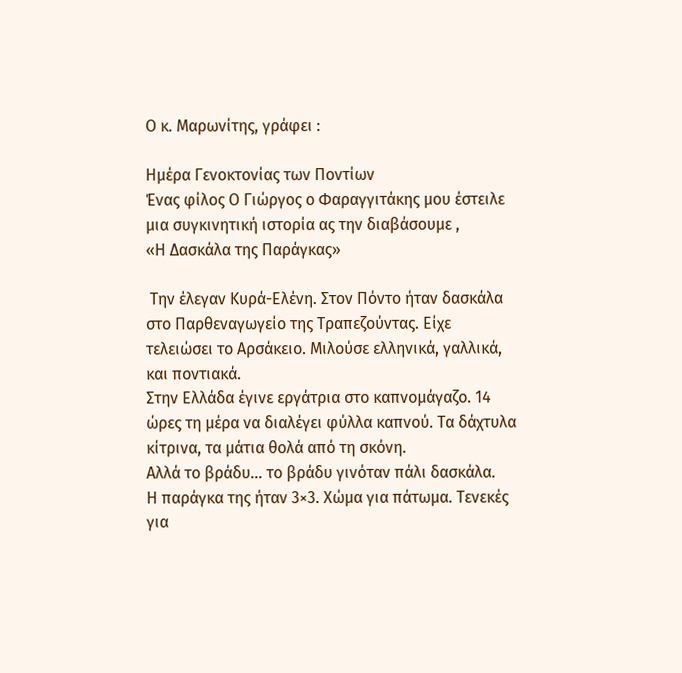Ο κ. Μαρωνίτης, γράφει :

Ημέρα Γενοκτονίας των Ποντίων
Ένας φίλος Ο Γιώργος ο Φαραγγιτάκης μου έστειλε μια συγκινητική ιστορία ας την διαβάσουμε ,
«Η Δασκάλα της Παράγκας»

 Την έλεγαν Κυρά-Ελένη. Στον Πόντο ήταν δασκάλα στο Παρθεναγωγείο της Τραπεζούντας. Είχε τελειώσει το Αρσάκειο. Μιλούσε ελληνικά, γαλλικά, και ποντιακά.
Στην Ελλάδα έγινε εργάτρια στο καπνομάγαζο. 14 ώρες τη μέρα να διαλέγει φύλλα καπνού. Τα δάχτυλα κίτρινα, τα μάτια θολά από τη σκόνη.
Αλλά το βράδυ… το βράδυ γινόταν πάλι δασκάλα.
Η παράγκα της ήταν 3×3. Χώμα για πάτωμα. Τενεκές για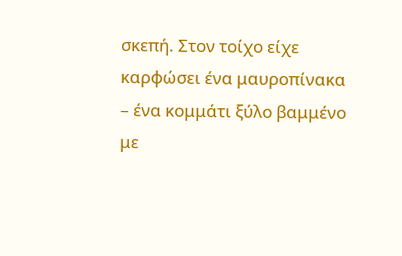σκεπή. Στον τοίχο είχε καρφώσει ένα μαυροπίνακα – ένα κομμάτι ξύλο βαμμένο με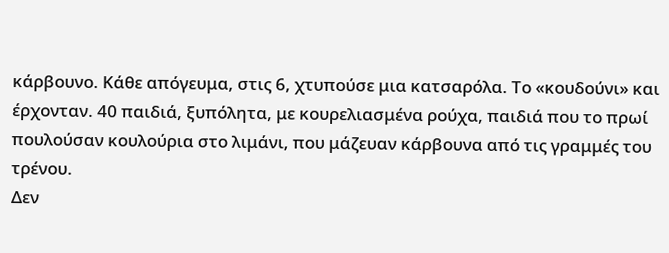κάρβουνο. Κάθε απόγευμα, στις 6, χτυπούσε μια κατσαρόλα. Το «κουδούνι» και έρχονταν. 40 παιδιά, ξυπόλητα, με κουρελιασμένα ρούχα, παιδιά που το πρωί πουλούσαν κουλούρια στο λιμάνι, που μάζευαν κάρβουνα από τις γραμμές του τρένου.
Δεν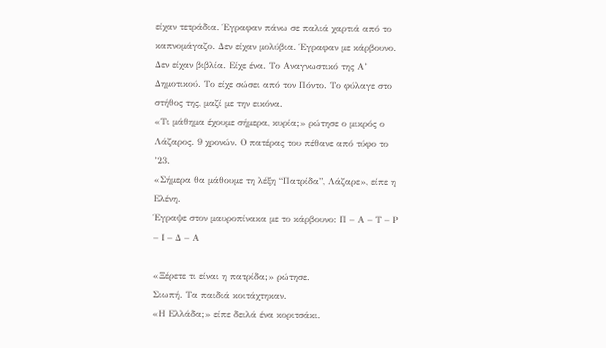είχαν τετράδια. Έγραφαν πάνω σε παλιά χαρτιά από το καπνομάγαζο. Δεν είχαν μολύβια. Έγραφαν με κάρβουνο.
Δεν είχαν βιβλία. Είχε ένα. Το Αναγνωστικό της Α’ Δημοτικού. Το είχε σώσει από τον Πόντο. Το φύλαγε στο στήθος της, μαζί με την εικόνα.
«Τι μάθημα έχουμε σήμερα, κυρία;» ρώτησε ο μικρός ο Λάζαρος. 9 χρονών. Ο πατέρας του πέθανε από τύφο το ’23.
«Σήμερα θα μάθουμε τη λέξη “Πατρίδα”, Λάζαρε», είπε η Ελένη.
Έγραψε στον μαυροπίνακα με το κάρβουνο: Π – Α – Τ – Ρ – Ι – Δ – Α

«Ξέρετε τι είναι η πατρίδα;» ρώτησε.
Σιωπή. Τα παιδιά κοιτάχτηκαν.
«Η Ελλάδα;» είπε δειλά ένα κοριτσάκι.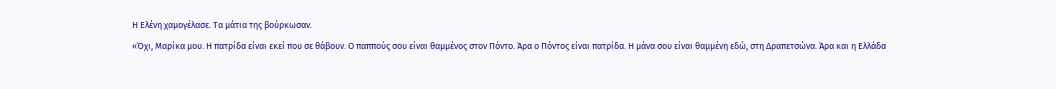Η Ελένη χαμογέλασε. Τα μάτια της βούρκωσαν.
«Όχι, Μαρίκα μου. Η πατρίδα είναι εκεί που σε θάβουν. Ο παππούς σου είναι θαμμένος στον Πόντο. Άρα ο Πόντος είναι πατρίδα. Η μάνα σου είναι θαμμένη εδώ, στη Δραπετσώνα. Άρα και η Ελλάδα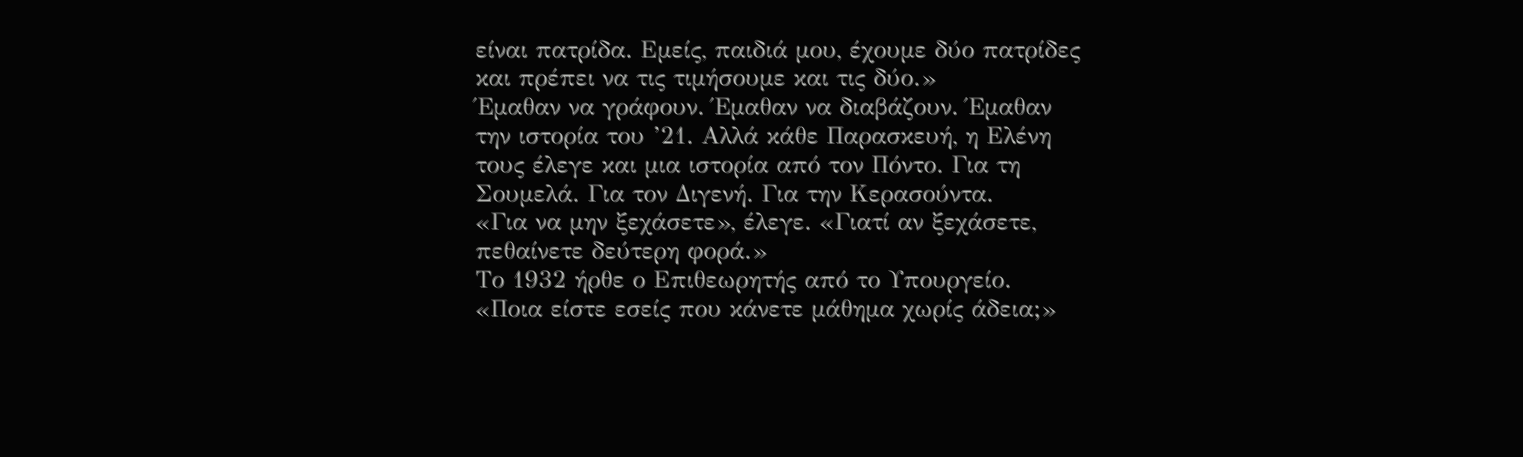είναι πατρίδα. Εμείς, παιδιά μου, έχουμε δύο πατρίδες και πρέπει να τις τιμήσουμε και τις δύο.»
Έμαθαν να γράφουν. Έμαθαν να διαβάζουν. Έμαθαν την ιστορία του ’21. Αλλά κάθε Παρασκευή, η Ελένη τους έλεγε και μια ιστορία από τον Πόντο. Για τη Σουμελά. Για τον Διγενή. Για την Κερασούντα.
«Για να μην ξεχάσετε», έλεγε. «Γιατί αν ξεχάσετε, πεθαίνετε δεύτερη φορά.»
Το 1932 ήρθε ο Επιθεωρητής από το Υπουργείο.
«Ποια είστε εσείς που κάνετε μάθημα χωρίς άδεια;»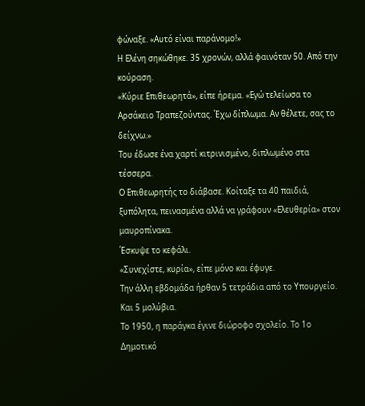φώναξε. «Αυτό είναι παράνομο!»
Η Ελένη σηκώθηκε. 35 χρονών, αλλά φαινόταν 50. Από την κούραση.
«Κύριε Επιθεωρητά», είπε ήρεμα. «Εγώ τελείωσα το Αρσάκειο Τραπεζούντας. Έχω δίπλωμα. Αν θέλετε, σας το δείχνω.»
Του έδωσε ένα χαρτί κιτρινισμένο, διπλωμένο στα τέσσερα.
Ο Επιθεωρητής το διάβασε. Κοίταξε τα 40 παιδιά, ξυπόλητα, πεινασμένα αλλά να γράφουν «Ελευθερία» στον μαυροπίνακα.
Έσκυψε το κεφάλι.
«Συνεχίστε, κυρία», είπε μόνο και έφυγε.
Την άλλη εβδομάδα ήρθαν 5 τετράδια από το Υπουργείο. Και 5 μολύβια.
Το 1950, η παράγκα έγινε διώροφο σχολείο. Το 1ο Δημοτικό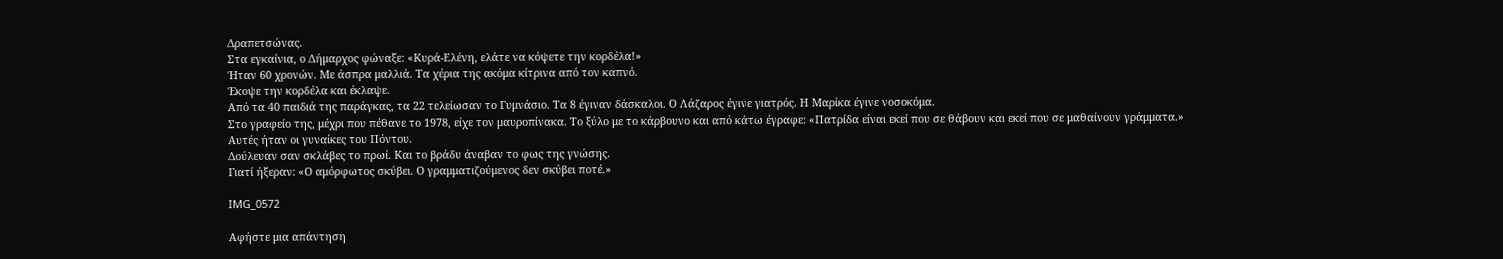Δραπετσώνας.
Στα εγκαίνια, ο Δήμαρχος φώναξε: «Κυρά-Ελένη, ελάτε να κόψετε την κορδέλα!»
Ήταν 60 χρονών. Με άσπρα μαλλιά. Τα χέρια της ακόμα κίτρινα από τον καπνό.
Έκοψε την κορδέλα και έκλαψε.
Από τα 40 παιδιά της παράγκας, τα 22 τελείωσαν το Γυμνάσιο. Τα 8 έγιναν δάσκαλοι. Ο Λάζαρος έγινε γιατρός. Η Μαρίκα έγινε νοσοκόμα.
Στο γραφείο της, μέχρι που πέθανε το 1978, είχε τον μαυροπίνακα. Το ξύλο με το κάρβουνο και από κάτω έγραφε: «Πατρίδα είναι εκεί που σε θάβουν και εκεί που σε μαθαίνουν γράμματα.»
Αυτές ήταν οι γυναίκες του Πόντου.
Δούλευαν σαν σκλάβες το πρωί. Και το βράδυ άναβαν το φως της γνώσης.
Γιατί ήξεραν: «Ο αμόρφωτος σκύβει. Ο γραμματιζούμενος δεν σκύβει ποτέ.»

IMG_0572

Αφήστε μια απάντηση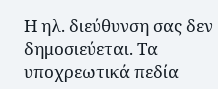Η ηλ. διεύθυνση σας δεν δημοσιεύεται. Τα υποχρεωτικά πεδία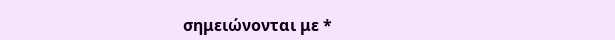σημειώνονται με *